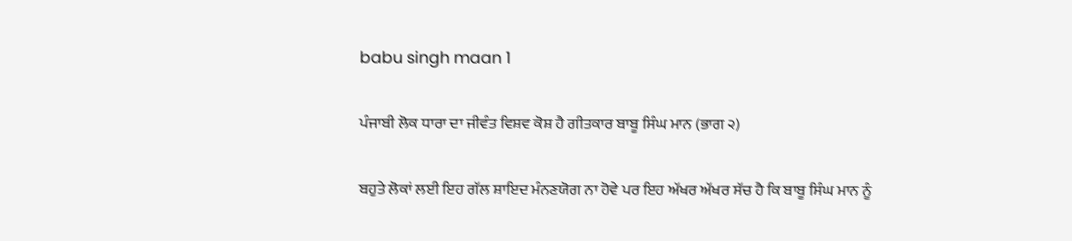babu singh maan 1

ਪੰਜਾਬੀ ਲੋਕ ਧਾਰਾ ਦਾ ਜੀਵੰਤ ਵਿਸ਼ਵ ਕੋਸ਼ ਹੈ ਗੀਤਕਾਰ ਬਾਬੂ ਸਿੰਘ ਮਾਨ (ਭਾਗ ੨)

ਬਹੁਤੇ ਲੋਕਾਂ ਲਈ ਇਹ ਗੱਲ ਸ਼ਾਇਦ ਮੰਨਣਯੋਗ ਨਾ ਹੋਵੇ ਪਰ ਇਹ ਅੱਖਰ ਅੱਖਰ ਸੱਚ ਹੈ ਕਿ ਬਾਬੂ ਸਿੰਘ ਮਾਨ ਨੂੰ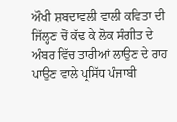ਔਖੀ ਸ਼ਬਦਾਵਲੀ ਵਾਲੀ ਕਵਿਤਾ ਦੀ ਜਿੱਲ੍ਹਣ ਚੋਂ ਕੱਢ ਕੇ ਲੋਕ ਸੰਗੀਤ ਦੇ ਅੰਬਰ ਵਿੱਚ ਤਾਰੀਆਂ ਲਾਉਣ ਦੇ ਰਾਹ ਪਾਉਣ ਵਾਲੇ ਪ੍ਰਸਿੱਧ ਪੰਜਾਬੀ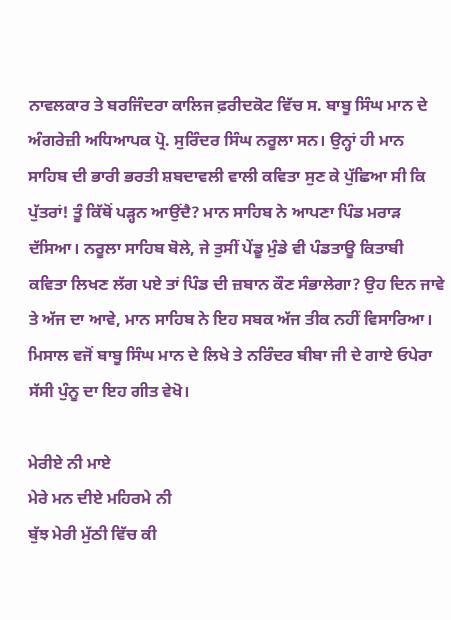ਨਾਵਲਕਾਰ ਤੇ ਬਰਜਿੰਦਰਾ ਕਾਲਿਜ ਫ਼ਰੀਦਕੋਟ ਵਿੱਚ ਸ. ਬਾਬੂ ਸਿੰਘ ਮਾਨ ਦੇ ਅੰਗਰੇਜ਼ੀ ਅਧਿਆਪਕ ਪ੍ਰੋ. ਸੁਰਿੰਦਰ ਸਿੰਘ ਨਰੂਲਾ ਸਨ। ਉਨ੍ਹਾਂ ਹੀ ਮਾਨ ਸਾਹਿਬ ਦੀ ਭਾਰੀ ਭਰਤੀ ਸ਼ਬਦਾਵਲੀ ਵਾਲੀ ਕਵਿਤਾ ਸੁਣ ਕੇ ਪੁੱਛਿਆ ਸੀ ਕਿ ਪੁੱਤਰਾਂ! ਤੂੰ ਕਿੱਥੋਂ ਪੜ੍ਹਨ ਆਉਂਦੈ? ਮਾਨ ਸਾਹਿਬ ਨੇ ਆਪਣਾ ਪਿੰਡ ਮਰਾੜ ਦੱਸਿਆ। ਨਰੂਲਾ ਸਾਹਿਬ ਬੋਲੇ, ਜੇ ਤੁਸੀਂ ਪੇਂਡੂ ਮੁੰਡੇ ਵੀ ਪੰਡਤਾਊ ਕਿਤਾਬੀ ਕਵਿਤਾ ਲਿਖਣ ਲੱਗ ਪਏ ਤਾਂ ਪਿੰਡ ਦੀ ਜ਼ਬਾਨ ਕੌਣ ਸੰਭਾਲੇਗਾ? ਉਹ ਦਿਨ ਜਾਵੇ ਤੇ ਅੱਜ ਦਾ ਆਵੇ, ਮਾਨ ਸਾਹਿਬ ਨੇ ਇਹ ਸਬਕ ਅੱਜ ਤੀਕ ਨਹੀਂ ਵਿਸਾਰਿਆ। ਮਿਸਾਲ ਵਜੋਂ ਬਾਬੂ ਸਿੰਘ ਮਾਨ ਦੇ ਲਿਖੇ ਤੇ ਨਰਿੰਦਰ ਬੀਬਾ ਜੀ ਦੇ ਗਾਏ ਓਪੇਰਾ ਸੱਸੀ ਪੁੰਨੂ ਦਾ ਇਹ ਗੀਤ ਵੇਖੋ।

ਮੇਰੀਏ ਨੀ ਮਾਏ
ਮੇਰੇ ਮਨ ਦੀਏ ਮਹਿਰਮੇ ਨੀ
ਬੁੱਝ ਮੇਰੀ ਮੁੱਠੀ ਵਿੱਚ ਕੀ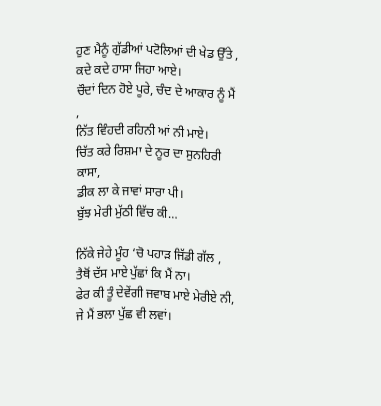ਹੁਣ ਮੈਨੂੰ ਗੁੱਡੀਆਂ ਪਟੋਲਿਆਂ ਦੀ ਖੇਡ ਉੱਤੇ ,
ਕਦੇ ਕਦੇ ਹਾਸਾ ਜਿਹਾ ਆਏ।
ਚੌਦਾਂ ਦਿਨ ਹੋਏ ਪੂਰੇ, ਚੰਦ ਦੇ ਆਕਾਰ ਨੂੰ ਮੈਂ ,
ਨਿੱਤ ਵਿੰਹਦੀ ਰਹਿਨੀ ਆਂ ਨੀ ਮਾਏ।
ਚਿੱਤ ਕਰੇ ਰਿਸ਼ਮਾ ਦੇ ਨੂਰ ਦਾ ਸੁਨਹਿਰੀ ਕਾਸਾ,
ਡੀਕ ਲਾ ਕੇ ਜਾਵਾਂ ਸਾਰਾ ਪੀ।
ਬੁੱਝ ਮੇਰੀ ਮੁੱਠੀ ਵਿੱਚ ਕੀ…

ਨਿੱਕੇ ਜੇਹੇ ਮੂੰਹ ‘ਚੋ ਪਹਾੜ ਜਿੱਡੀ ਗੱਲ ,
ਤੈਥੋਂ ਦੱਸ ਮਾਏ ਪੁੱਛਾਂ ਕਿ ਮੈਂ ਨਾ।
ਫੇਰ ਕੀ ਤੂੰ ਦੇਵੇਂਗੀ ਜਵਾਬ ਮਾਏ ਮੇਰੀਏ ਨੀ,
ਜੇ ਮੈਂ ਭਲਾ ਪੁੱਛ ਵੀ ਲਵਾਂ।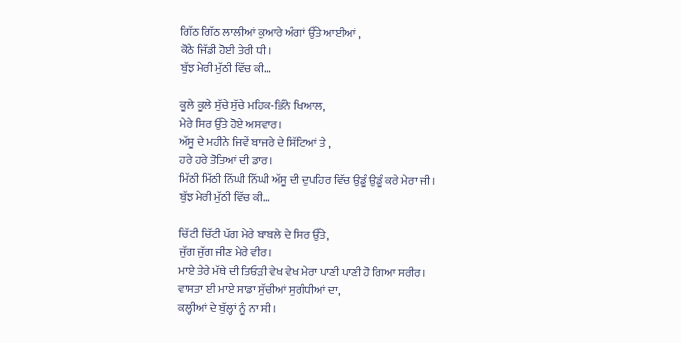ਗਿੱਠ ਗਿੱਠ ਲਾਲੀਆਂ ਕੁਆਰੇ ਅੰਗਾਂ ਉੱਤੇ ਆਈਆਂ ,
ਕੋਠੇ ਜਿੱਡੀ ਹੋਈ ਤੇਰੀ ਧੀ।
ਬੁੱਝ ਮੇਰੀ ਮੁੱਠੀ ਵਿੱਚ ਕੀ…

ਕੂਲੇ ਕੂਲੇ ਸੁੱਚੇ ਸੁੱਚੇ ਮਹਿਕ-ਭਿੰਨੇ ਖਿਆਲ,
ਮੇਰੇ ਸਿਰ ਉੱਤੇ ਹੋਏ ਅਸਵਾਰ।
ਅੱਸੂ ਦੇ ਮਹੀਨੇ ਜਿਵੇਂ ਬਾਜਰੇ ਦੇ ਸਿੱਟਿਆਂ ਤੇ ,
ਹਰੇ ਹਰੇ ਤੋਤਿਆਂ ਦੀ ਡਾਰ।
ਮਿੱਠੀ ਮਿੱਠੀ ਨਿੱਘੀ ਨਿੱਘੀ ਅੱਸੂ ਦੀ ਦੁਪਹਿਰ ਵਿੱਚ ਉਡੂੰ ਉਡੂੰ ਕਰੇ ਮੇਰਾ ਜੀ।
ਬੁੱਝ ਮੇਰੀ ਮੁੱਠੀ ਵਿੱਚ ਕੀ…

ਚਿੱਟੀ ਚਿੱਟੀ ਪੱਗ ਮੇਰੇ ਬਾਬਲੇ ਦੇ ਸਿਰ ਉੱਤੇ,
ਜੁੱਗ ਜੁੱਗ ਜੀਣ ਮੇਰੇ ਵੀਰ।
ਮਾਏ ਤੇਰੇ ਮੱਥੇ ਦੀ ਤਿਓੜੀ ਵੇਖ ਵੇਖ ਮੇਰਾ ਪਾਣੀ ਪਾਣੀ ਹੋ ਗਿਆ ਸਰੀਰ।
ਵਾਸਤਾ ਈ ਮਾਏ ਸਾਡਾ ਸੁੱਚੀਆਂ ਸੁਗੰਧੀਆਂ ਦਾ,
ਕਲ੍ਹੀਆਂ ਦੇ ਬੁੱਲ੍ਹਾਂ ਨੂੰ ਨਾ ਸੀ।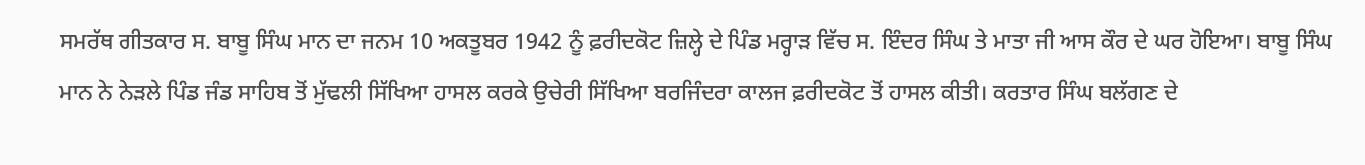ਸਮਰੱਥ ਗੀਤਕਾਰ ਸ. ਬਾਬੂ ਸਿੰਘ ਮਾਨ ਦਾ ਜਨਮ 10 ਅਕਤੂਬਰ 1942 ਨੂੰ ਫ਼ਰੀਦਕੋਟ ਜ਼ਿਲ੍ਹੇ ਦੇ ਪਿੰਡ ਮਰ੍ਹਾੜ ਵਿੱਚ ਸ. ਇੰਦਰ ਸਿੰਘ ਤੇ ਮਾਤਾ ਜੀ ਆਸ ਕੌਰ ਦੇ ਘਰ ਹੋਇਆ। ਬਾਬੂ ਸਿੰਘ ਮਾਨ ਨੇ ਨੇੜਲੇ ਪਿੰਡ ਜੰਡ ਸਾਹਿਬ ਤੋਂ ਮੁੱਢਲੀ ਸਿੱਖਿਆ ਹਾਸਲ ਕਰਕੇ ਉਚੇਰੀ ਸਿੱਖਿਆ ਬਰਜਿੰਦਰਾ ਕਾਲਜ ਫ਼ਰੀਦਕੋਟ ਤੋਂ ਹਾਸਲ ਕੀਤੀ। ਕਰਤਾਰ ਸਿੰਘ ਬਲੱਗਣ ਦੇ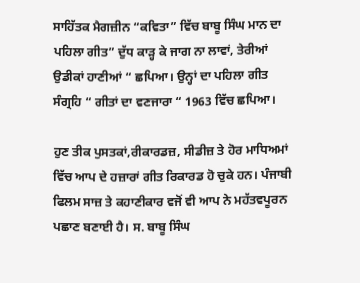ਸਾਹਿੱਤਕ ਮੈਗਜ਼ੀਨ “ਕਵਿਤਾ” ਵਿੱਚ ਬਾਬੂ ਸਿੰਘ ਮਾਨ ਦਾ ਪਹਿਲਾ ਗੀਤ” ਦੁੱਧ ਕਾੜ੍ਹ ਕੇ ਜਾਗ ਨਾ ਲਾਵਾਂ, ਤੇਰੀਆਂ ਉਡੀਕਾਂ ਹਾਣੀਆਂ “ ਛਪਿਆ। ਉਨ੍ਹਾਂ ਦਾ ਪਹਿਲਾ ਗੀਤ ਸੰਗ੍ਰਹਿ “ ਗੀਤਾਂ ਦਾ ਵਣਜਾਰਾ “ 1963 ਵਿੱਚ ਛਪਿਆ।

ਹੁਣ ਤੀਕ ਪੁਸਤਕਾਂ,ਰੀਕਾਰਡਜ਼, ਸੀਡੀਜ਼ ਤੇ ਹੋਰ ਮਾਧਿਅਮਾਂ ਵਿੱਚ ਆਪ ਦੇ ਹਜ਼ਾਰਾਂ ਗੀਤ ਰਿਕਾਰਡ ਹੋ ਚੁਕੇ ਹਨ। ਪੰਜਾਬੀ ਫਿਲਮ ਸਾਜ਼ ਤੇ ਕਹਾਣੀਕਾਰ ਵਜੋਂ ਵੀ ਆਪ ਨੇ ਮਹੱਤਵਪੂਰਨ ਪਛਾਣ ਬਣਾਈ ਹੈ। ਸ. ਬਾਬੂ ਸਿੰਘ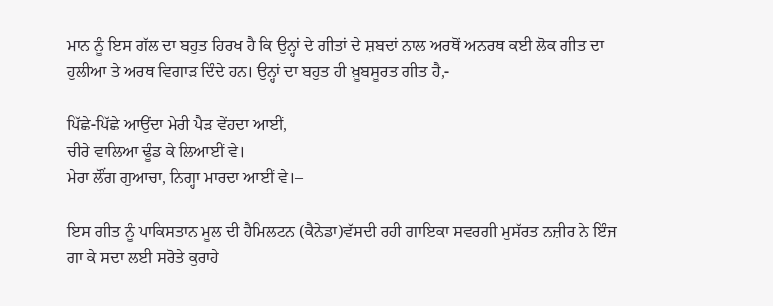ਮਾਨ ਨੂੰ ਇਸ ਗੱਲ ਦਾ ਬਹੁਤ ਹਿਰਖ ਹੈ ਕਿ ਉਨ੍ਹਾਂ ਦੇ ਗੀਤਾਂ ਦੇ ਸ਼ਬਦਾਂ ਨਾਲ ਅਰਥੋਂ ਅਨਰਥ ਕਈ ਲੋਕ ਗੀਤ ਦਾ ਹੁਲੀਆ ਤੇ ਅਰਥ ਵਿਗਾੜ ਦਿੰਦੇ ਹਨ। ਉਨ੍ਹਾਂ ਦਾ ਬਹੁਤ ਹੀ ਖ਼ੂਬਸੂਰਤ ਗੀਤ ਹੈ,-

ਪਿੱਛੇ-ਪਿੱਛੇ ਆਉਂਦਾ ਮੇਰੀ ਪੈੜ ਵੇਂਹਦਾ ਆਈਂ,
ਚੀਰੇ ਵਾਲਿਆ ਢੂੰਡ ਕੇ ਲਿਆਈਂ ਵੇ।
ਮੇਰਾ ਲੌਂਗ ਗੁਆਚਾ, ਨਿਗ੍ਹਾ ਮਾਰਦਾ ਆਈਂ ਵੇ।–

ਇਸ ਗੀਤ ਨੂੰ ਪਾਕਿਸਤਾਨ ਮੂਲ ਦੀ ਹੈਮਿਲਟਨ (ਕੈਨੇਡਾ)ਵੱਸਦੀ ਰਹੀ ਗਾਇਕਾ ਸਵਰਗੀ ਮੁਸੱਰਤ ਨਜ਼ੀਰ ਨੇ ਇੰਜ ਗਾ ਕੇ ਸਦਾ ਲਈ ਸਰੋਤੇ ਕੁਰਾਹੇ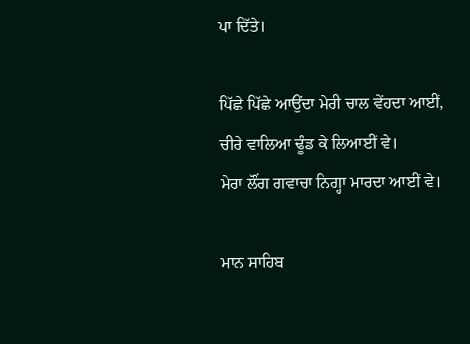ਪਾ ਦਿੱਤੇ।

ਪਿੱਛੇ ਪਿੱਛੇ ਆਉਂਦਾ ਮੇਰੀ ਚਾਲ ਵੇਂਹਦਾ ਆਈਂ,
ਚੀਰੇ ਵਾਲਿਆ ਢੂੰਡ ਕੇ ਲਿਆਈਂ ਵੇ।
ਮੇਰਾ ਲੌਂਗ ਗਵਾਚਾ ਨਿਗ੍ਹਾ ਮਾਰਦਾ ਆਈਂ ਵੇ।

ਮਾਨ ਸਾਹਿਬ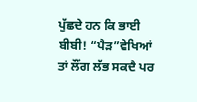ਪੁੱਛਦੇ ਹਨ ਕਿ ਭਾਈ ਬੀਬੀ! “ਪੈੜ”ਵੇਖਿਆਂ ਤਾਂ ਲੌਂਗ ਲੱਭ ਸਕਦੈ ਪਰ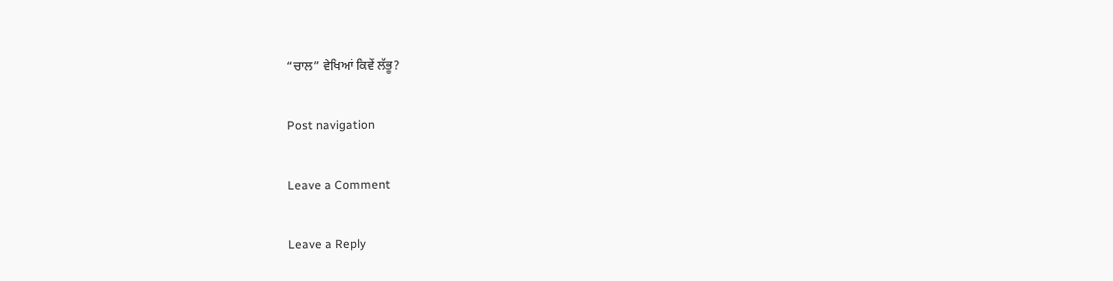“ਚਾਲ” ਵੇਖਿਆਂ ਕਿਵੇਂ ਲੱਭੂ?

Post navigation

Leave a Comment

Leave a Reply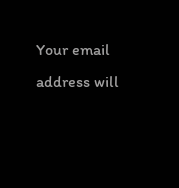Your email address will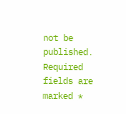not be published. Required fields are marked *